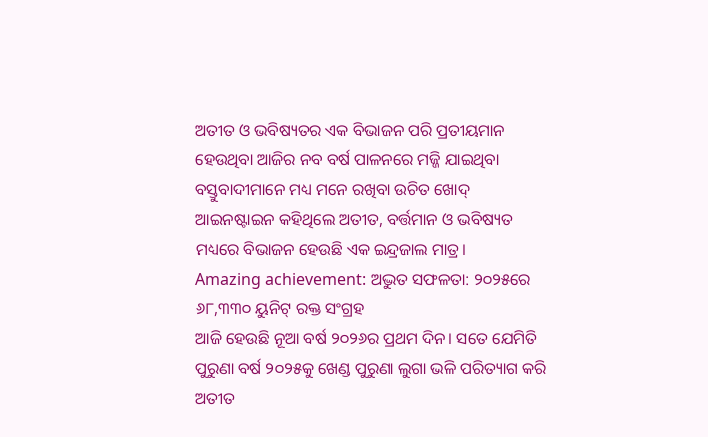ଅତୀତ ଓ ଭବିଷ୍ୟତର ଏକ ବିଭାଜନ ପରି ପ୍ରତୀୟମାନ ହେଉଥିବା ଆଜିର ନବ ବର୍ଷ ପାଳନରେ ମଜ୍ଜି ଯାଇଥିବା ବସ୍ତୁବାଦୀମାନେ ମଧ୍ୟ ମନେ ରଖିବା ଉଚିତ ଖୋଦ୍ ଆଇନଷ୍ଟାଇନ କହିଥିଲେ ଅତୀତ, ବର୍ତ୍ତମାନ ଓ ଭବିଷ୍ୟତ ମଧ୍ୟରେ ବିଭାଜନ ହେଉଛି ଏକ ଇନ୍ଦ୍ରଜାଲ ମାତ୍ର।
Amazing achievement: ଅଦ୍ଭୁତ ସଫଳତା: ୨୦୨୫ରେ ୬୮,୩୩୦ ୟୁନିଟ୍ ରକ୍ତ ସଂଗ୍ରହ
ଆଜି ହେଉଛି ନୂଆ ବର୍ଷ ୨୦୨୬ର ପ୍ରଥମ ଦିନ। ସତେ ଯେମିତି ପୁରୁଣା ବର୍ଷ ୨୦୨୫କୁ ଖେଣ୍ଡ ପୁରୁଣା ଲୁଗା ଭଳି ପରିତ୍ୟାଗ କରି ଅତୀତ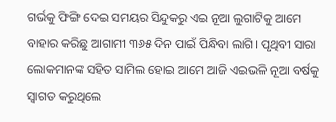ଗର୍ଭକୁ ଫିଙ୍ଗି ଦେଇ ସମୟର ସିନ୍ଦୁକରୁ ଏଇ ନୂଆ ଲୁଗାଟିକୁ ଆମେ ବାହାର କରିଛୁ ଆଗାମୀ ୩୬୫ ଦିନ ପାଇଁ ପିନ୍ଧିବା ଲାଗି। ପୃଥିବୀ ସାରା ଲୋକମାନଙ୍କ ସହିତ ସାମିଲ ହୋଇ ଆମେ ଆଜି ଏଇଭଳି ନୂଆ ବର୍ଷକୁ ସ୍ବାଗତ କରୁଥିଲେ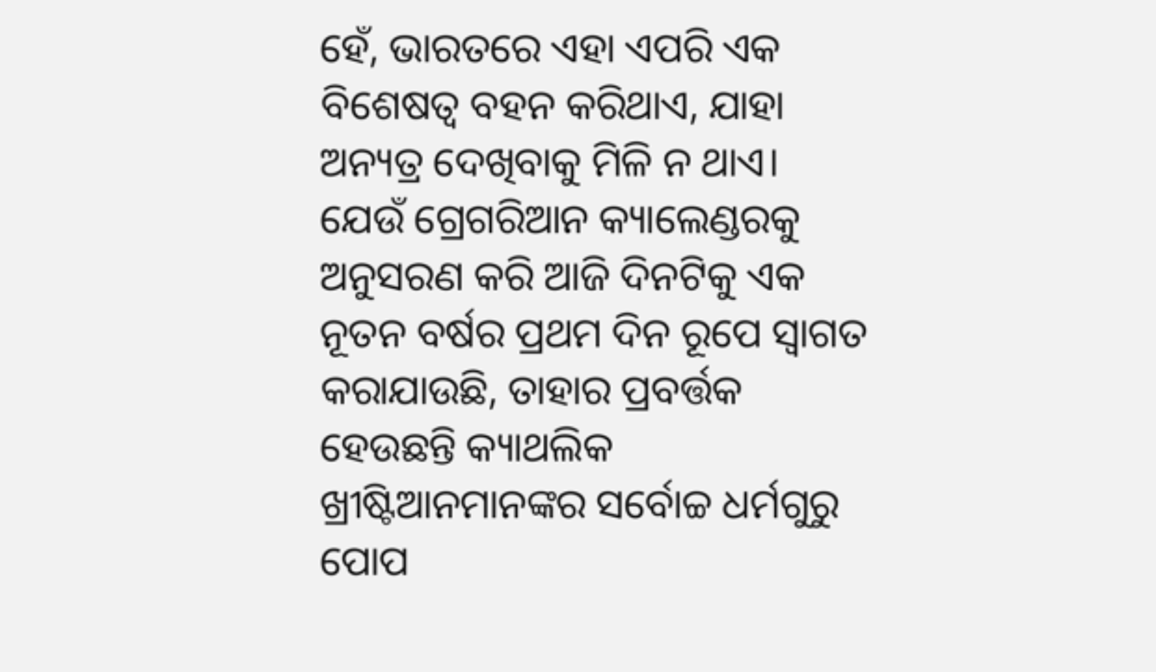ହେଁ, ଭାରତରେ ଏହା ଏପରି ଏକ ବିଶେଷତ୍ବ ବହନ କରିଥାଏ, ଯାହା ଅନ୍ୟତ୍ର ଦେଖିବାକୁ ମିଳି ନ ଥାଏ।
ଯେଉଁ ଗ୍ରେଗରିଆନ କ୍ୟାଲେଣ୍ଡରକୁ ଅନୁସରଣ କରି ଆଜି ଦିନଟିକୁ ଏକ ନୂତନ ବର୍ଷର ପ୍ରଥମ ଦିନ ରୂପେ ସ୍ବାଗତ କରାଯାଉଛି, ତାହାର ପ୍ରବର୍ତ୍ତକ ହେଉଛନ୍ତି କ୍ୟାଥଲିକ ଖ୍ରୀଷ୍ଟିଆନମାନଙ୍କର ସର୍ବୋଚ୍ଚ ଧର୍ମଗୁରୁ ପୋପ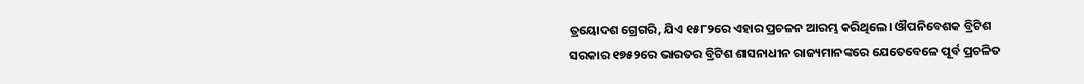ତ୍ରୟୋଦଶ ଗ୍ରେଗରି, ଯିଏ ୧୫୮୨ରେ ଏହାର ପ୍ରଚଳନ ଆରମ୍ଭ କରିଥିଲେ। ଔପନିବେଶକ ବ୍ରିଟିଶ ସରକାର ୧୭୫୨ରେ ଭାରତର ବ୍ରିଟିଶ ଶାସନାଧୀନ ରାଜ୍ୟମାନଙ୍କରେ ଯେତେବେଳେ ପୂର୍ବ ପ୍ରଚଳିତ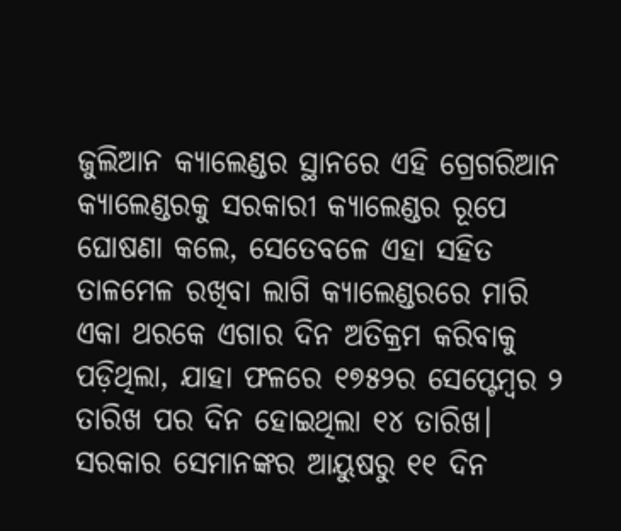ଜୁଲିଆନ କ୍ୟାଲେଣ୍ଡର ସ୍ଥାନରେ ଏହି ଗ୍ରେଗରିଆନ କ୍ୟାଲେଣ୍ଡରକୁ ସରକାରୀ କ୍ୟାଲେଣ୍ଡର ରୂପେ ଘୋଷଣା କଲେ, ସେତେବଳେ ଏହା ସହିତ ତାଳମେଳ ରଖିବା ଲାଗି କ୍ୟାଲେଣ୍ଡରରେ ମାରି ଏକା ଥରକେ ଏଗାର ଦିନ ଅତିକ୍ରମ କରିବାକୁ ପଡ଼ିଥିଲା, ଯାହା ଫଳରେ ୧୭୫୨ର ସେପ୍ଟେମ୍ବର ୨ ତାରିଖ ପର ଦିନ ହୋଇଥିଲା ୧୪ ତାରିଖ। ସରକାର ସେମାନଙ୍କର ଆୟୁଷରୁ ୧୧ ଦିନ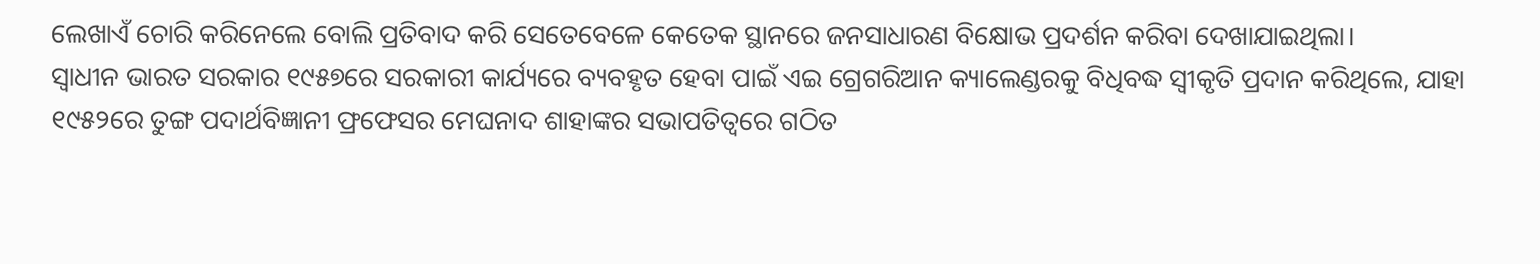ଲେଖାଏଁ ଚୋରି କରିନେଲେ ବୋଲି ପ୍ରତିବାଦ କରି ସେତେବେଳେ କେତେକ ସ୍ଥାନରେ ଜନସାଧାରଣ ବିକ୍ଷୋଭ ପ୍ରଦର୍ଶନ କରିବା ଦେଖାଯାଇଥିଲା।
ସ୍ବାଧୀନ ଭାରତ ସରକାର ୧୯୫୭ରେ ସରକାରୀ କାର୍ଯ୍ୟରେ ବ୍ୟବହୃତ ହେବା ପାଇଁ ଏଇ ଗ୍ରେଗରିଆନ କ୍ୟାଲେଣ୍ଡରକୁ ବିଧିବଦ୍ଧ ସ୍ବୀକୃତି ପ୍ରଦାନ କରିଥିଲେ, ଯାହା ୧୯୫୨ରେ ତୁଙ୍ଗ ପଦାର୍ଥବିଜ୍ଞାନୀ ଫ୍ରଫେସର ମେଘନାଦ ଶାହାଙ୍କର ସଭାପତିତ୍ବରେ ଗଠିତ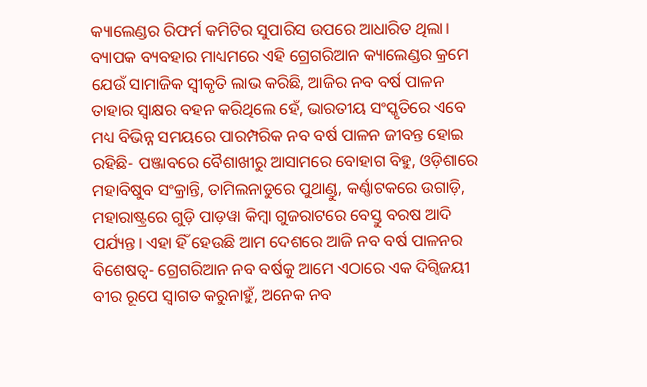କ୍ୟାଲେଣ୍ଡର ରିଫର୍ମ କମିଟିର ସୁପାରିସ ଉପରେ ଆଧାରିତ ଥିଲା। ବ୍ୟାପକ ବ୍ୟବହାର ମାଧ୍ୟମରେ ଏହି ଗ୍ରେଗରିଆନ କ୍ୟାଲେଣ୍ଡର କ୍ରମେ ଯେଉଁ ସାମାଜିକ ସ୍ବୀକୃତି ଲାଭ କରିଛି, ଆଜିର ନବ ବର୍ଷ ପାଳନ ତାହାର ସ୍ବାକ୍ଷର ବହନ କରିଥିଲେ ହେଁ, ଭାରତୀୟ ସଂସ୍କୃତିରେ ଏବେ ମଧ୍ୟ ବିଭିନ୍ନ ସମୟରେ ପାରମ୍ପରିକ ନବ ବର୍ଷ ପାଳନ ଜୀବନ୍ତ ହୋଇ ରହିଛି- ପଞ୍ଜାବରେ ବୈଶାଖୀରୁ ଆସାମରେ ବୋହାଗ ବିହୁ, ଓଡ଼ିଶାରେ ମହାବିଷୁବ ସଂକ୍ରାନ୍ତି, ତାମିଲନାଡୁରେ ପୁଥାଣ୍ଡୁ, କର୍ଣ୍ଣାଟକରେ ଉଗାଡ଼ି, ମହାରାଷ୍ଟ୍ରରେ ଗୁଡ଼ି ପାଡ଼ୱା କିମ୍ବା ଗୁଜରାଟରେ ବେସ୍ତୁ ବରଷ ଆଦି ପର୍ଯ୍ୟନ୍ତ। ଏହା ହିଁ ହେଉଛି ଆମ ଦେଶରେ ଆଜି ନବ ବର୍ଷ ପାଳନର ବିଶେଷତ୍ବ- ଗ୍ରେଗରିଆନ ନବ ବର୍ଷକୁ ଆମେ ଏଠାରେ ଏକ ଦିଗ୍ବିଜୟୀ ବୀର ରୂପେ ସ୍ବାଗତ କରୁନାହୁଁ, ଅନେକ ନବ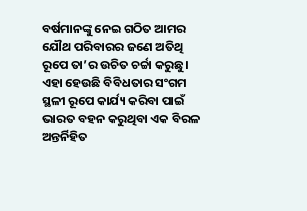ବର୍ଷମାନଙ୍କୁ ନେଇ ଗଠିତ ଆମର ଯୌଥ ପରିବାରର ଜଣେ ଅତିଥି ରୂପେ ତା’ର ଉଚିତ ଚର୍ଚ୍ଚା କରୁଛୁ। ଏହା ହେଉଛି ବିବିଧତାର ସଂଗମ ସ୍ଥଳୀ ରୂପେ କାର୍ଯ୍ୟ କରିବା ପାଇଁ ଭାରତ ବହନ କରୁଥିବା ଏକ ବିରଳ ଅନ୍ତର୍ନିହିତ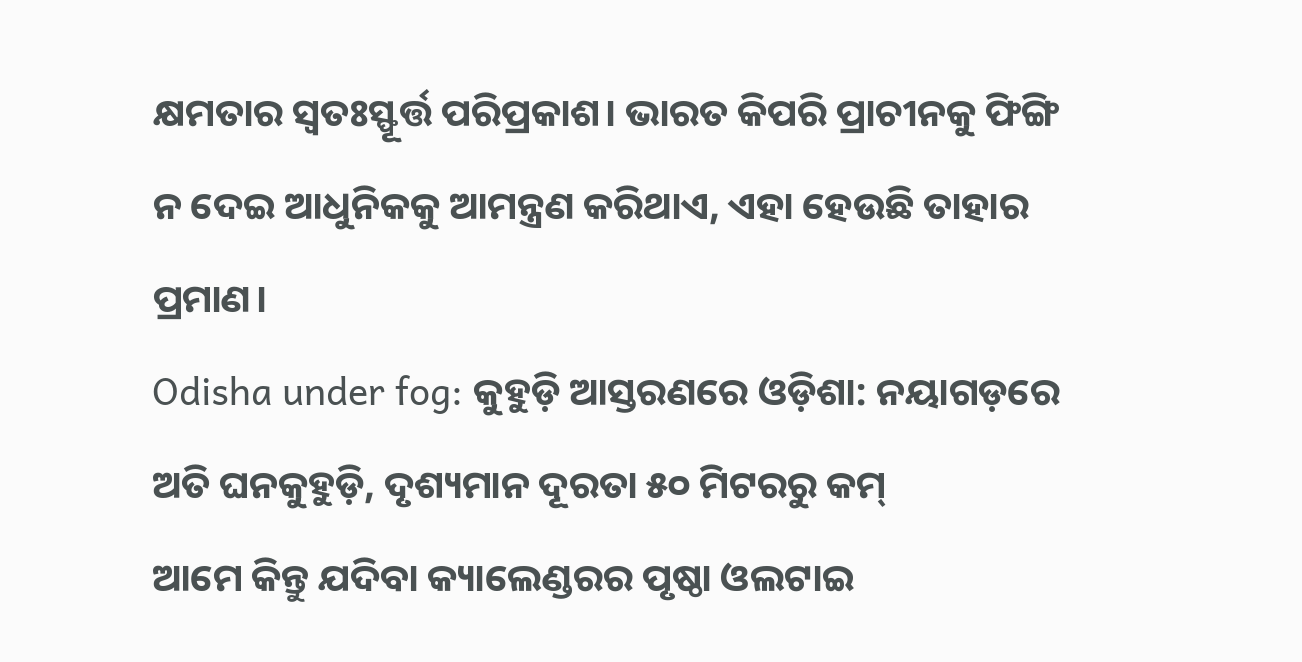କ୍ଷମତାର ସ୍ବତଃସ୍ଫୂର୍ତ୍ତ ପରିପ୍ରକାଶ। ଭାରତ କିପରି ପ୍ରାଚୀନକୁ ଫିଙ୍ଗି ନ ଦେଇ ଆଧୁନିକକୁ ଆମନ୍ତ୍ରଣ କରିଥାଏ, ଏହା ହେଉଛି ତାହାର ପ୍ରମାଣ।
Odisha under fog: କୁହୁଡ଼ି ଆସ୍ତରଣରେ ଓଡ଼ିଶା: ନୟାଗଡ଼ରେ ଅତି ଘନକୁହୁଡ଼ି, ଦୃଶ୍ୟମାନ ଦୂରତା ୫୦ ମିଟରରୁ କମ୍
ଆମେ କିନ୍ତୁ ଯଦିବା କ୍ୟାଲେଣ୍ଡରର ପୃଷ୍ଠା ଓଲଟାଇ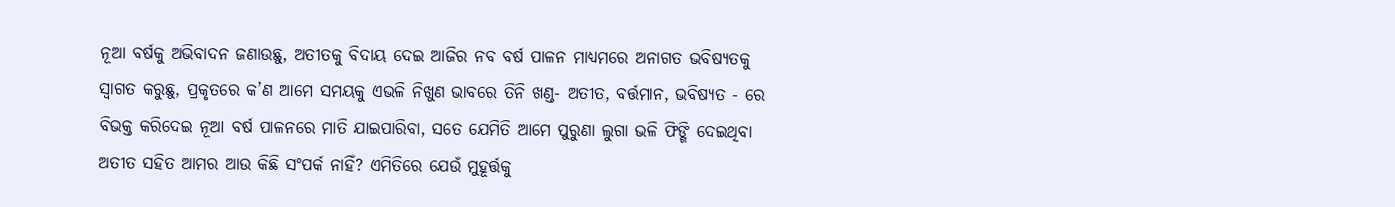ନୂଆ ବର୍ଷକୁ ଅଭିବାଦନ ଜଣାଉଛୁ, ଅତୀତକୁ ବିଦାୟ ଦେଇ ଆଜିର ନବ ବର୍ଷ ପାଳନ ମାଧ୍ୟମରେ ଅନାଗତ ଭବିଷ୍ୟତକୁ ସ୍ବାଗତ କରୁଛୁ, ପ୍ରକୃତରେ କ’ଣ ଆମେ ସମୟକୁ ଏଭଳି ନିଖୁଣ ଭାବରେ ତିନି ଖଣ୍ଡ- ଅତୀତ, ବର୍ତ୍ତମାନ, ଭବିଷ୍ୟତ - ରେ ବିଭକ୍ତ କରିଦେଇ ନୂଆ ବର୍ଷ ପାଳନରେ ମାତି ଯାଇପାରିବା, ସତେ ଯେମିତି ଆମେ ପୁରୁଣା ଲୁଗା ଭଳି ଫିଙ୍ଗି ଦେଇଥିବା ଅତୀତ ସହିତ ଆମର ଆଉ କିଛି ସଂପର୍କ ନାହିଁ? ଏମିତିରେ ଯେଉଁ ମୁହୂର୍ତ୍ତକୁ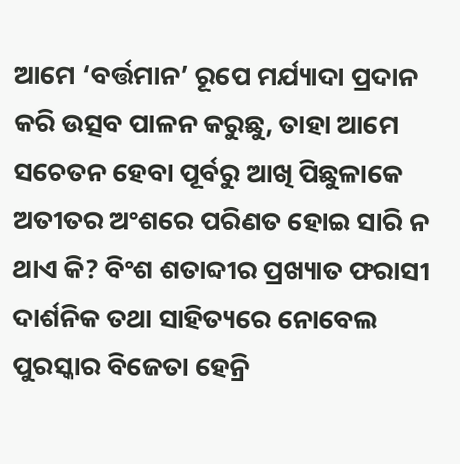ଆମେ ‘ବର୍ତ୍ତମାନ’ ରୂପେ ମର୍ଯ୍ୟାଦା ପ୍ରଦାନ କରି ଉତ୍ସବ ପାଳନ କରୁଛୁ, ତାହା ଆମେ ସଚେତନ ହେବା ପୂର୍ବରୁ ଆଖି ପିଛୁଳାକେ ଅତୀତର ଅଂଶରେ ପରିଣତ ହୋଇ ସାରି ନ ଥାଏ କି? ବିଂଶ ଶତାବ୍ଦୀର ପ୍ରଖ୍ୟାତ ଫରାସୀ ଦାର୍ଶନିକ ତଥା ସାହିତ୍ୟରେ ନୋବେଲ ପୁରସ୍କାର ବିଜେତା ହେନ୍ରି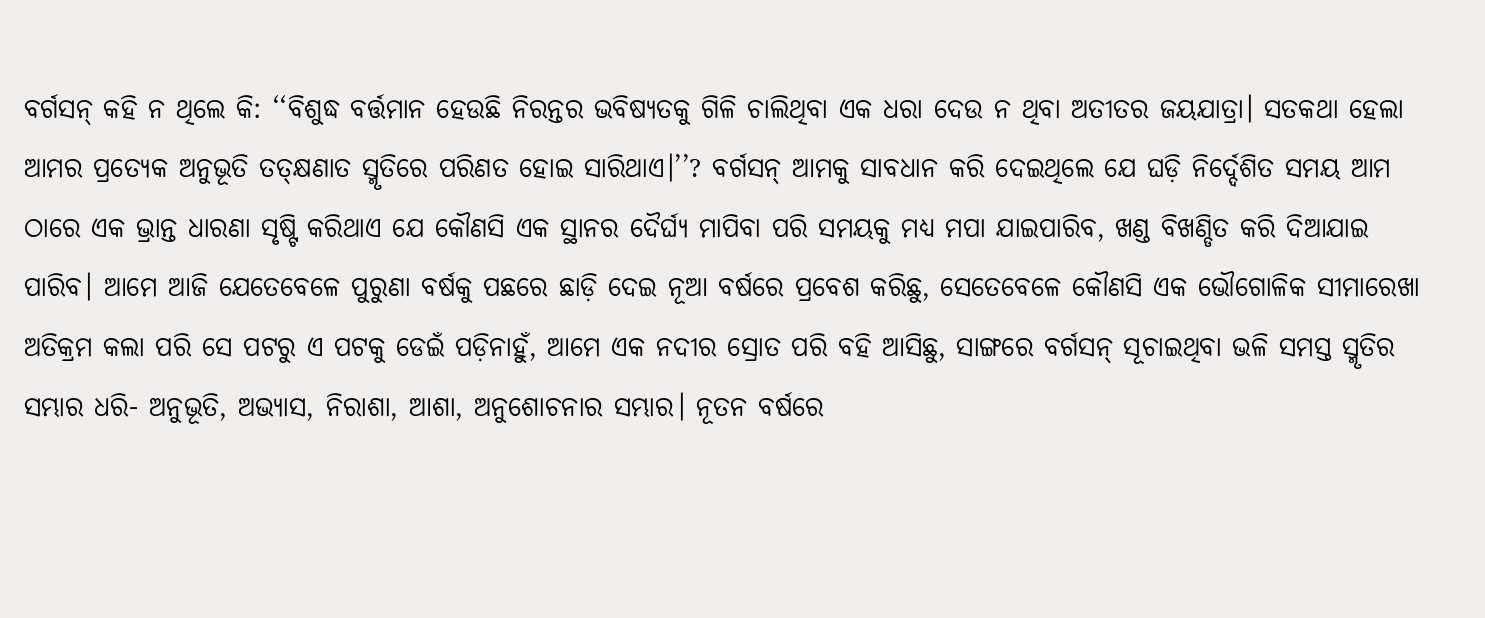ବର୍ଗସନ୍ କହି ନ ଥିଲେ କି: ‘‘ବିଶୁଦ୍ଧ ବର୍ତ୍ତମାନ ହେଉଛି ନିରନ୍ତର ଭବିଷ୍ୟତକୁ ଗିଳି ଚାଲିଥିବା ଏକ ଧରା ଦେଉ ନ ଥିବା ଅତୀତର ଜୟଯାତ୍ରା। ସତକଥା ହେଲା ଆମର ପ୍ରତ୍ୟେକ ଅନୁଭୂତି ତତ୍କ୍ଷଣାତ ସ୍ମୃତିରେ ପରିଣତ ହୋଇ ସାରିଥାଏ।’’? ବର୍ଗସନ୍ ଆମକୁ ସାବଧାନ କରି ଦେଇଥିଲେ ଯେ ଘଡ଼ି ନିର୍ଦ୍ଦେଶିତ ସମୟ ଆମ ଠାରେ ଏକ ଭ୍ରାନ୍ତ ଧାରଣା ସୃଷ୍ଟି କରିଥାଏ ଯେ କୌଣସି ଏକ ସ୍ଥାନର ଦୈର୍ଘ୍ୟ ମାପିବା ପରି ସମୟକୁ ମଧ୍ୟ ମପା ଯାଇପାରିବ, ଖଣ୍ଡ ବିଖଣ୍ଡିତ କରି ଦିଆଯାଇ ପାରିବ। ଆମେ ଆଜି ଯେତେବେଳେ ପୁରୁଣା ବର୍ଷକୁ ପଛରେ ଛାଡ଼ି ଦେଇ ନୂଆ ବର୍ଷରେ ପ୍ରବେଶ କରିଛୁ, ସେତେବେଳେ କୌଣସି ଏକ ଭୌଗୋଳିକ ସୀମାରେଖା ଅତିକ୍ରମ କଲା ପରି ସେ ପଟରୁ ଏ ପଟକୁ ଡେଇଁ ପଡ଼ିନାହୁଁ, ଆମେ ଏକ ନଦୀର ସ୍ରୋତ ପରି ବହି ଆସିଛୁ, ସାଙ୍ଗରେ ବର୍ଗସନ୍ ସୂଚାଇଥିବା ଭଳି ସମସ୍ତ ସ୍ମୃତିର ସମ୍ଭାର ଧରି- ଅନୁଭୂତି, ଅଭ୍ୟାସ, ନିରାଶା, ଆଶା, ଅନୁଶୋଚନାର ସମ୍ଭାର। ନୂତନ ବର୍ଷରେ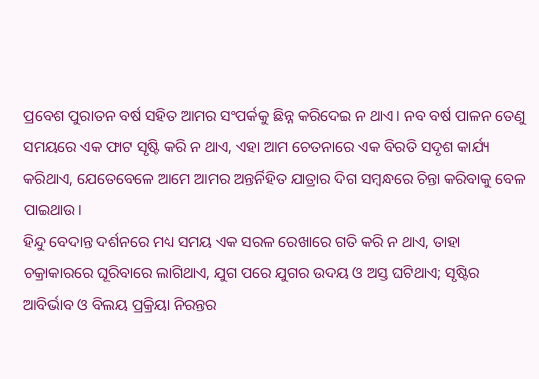ପ୍ରବେଶ ପୁରାତନ ବର୍ଷ ସହିତ ଆମର ସଂପର୍କକୁ ଛିନ୍ନ କରିଦେଇ ନ ଥାଏ। ନବ ବର୍ଷ ପାଳନ ତେଣୁ ସମୟରେ ଏକ ଫାଟ ସୃଷ୍ଟି କରି ନ ଥାଏ, ଏହା ଆମ ଚେତନାରେ ଏକ ବିରତି ସଦୃଶ କାର୍ଯ୍ୟ କରିଥାଏ, ଯେତେବେଳେ ଆମେ ଆମର ଅନ୍ତର୍ନିହିତ ଯାତ୍ରାର ଦିଗ ସମ୍ବନ୍ଧରେ ଚିନ୍ତା କରିବାକୁ ବେଳ ପାଇଥାଉ।
ହିନ୍ଦୁ ବେଦାନ୍ତ ଦର୍ଶନରେ ମଧ୍ୟ ସମୟ ଏକ ସରଳ ରେଖାରେ ଗତି କରି ନ ଥାଏ, ତାହା ଚକ୍ରାକାରରେ ଘୂରିବାରେ ଲାଗିଥାଏ, ଯୁଗ ପରେ ଯୁଗର ଉଦୟ ଓ ଅସ୍ତ ଘଟିଥାଏ; ସୃଷ୍ଟିର ଆବିର୍ଭାବ ଓ ବିଲୟ ପ୍ରକ୍ରିୟା ନିରନ୍ତର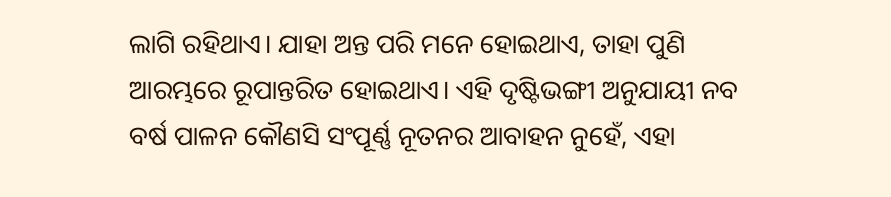ଲାଗି ରହିଥାଏ। ଯାହା ଅନ୍ତ ପରି ମନେ ହୋଇଥାଏ, ତାହା ପୁଣି ଆରମ୍ଭରେ ରୂପାନ୍ତରିତ ହୋଇଥାଏ। ଏହି ଦୃଷ୍ଟିଭଙ୍ଗୀ ଅନୁଯାୟୀ ନବ ବର୍ଷ ପାଳନ କୌଣସି ସଂପୂର୍ଣ୍ଣ ନୂତନର ଆବାହନ ନୁହେଁ, ଏହା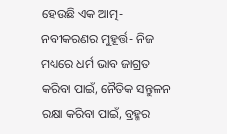ହେଉଛି ଏକ ଆତ୍ମ-ନବୀକରଣର ମୁହୂର୍ତ୍ତ- ନିଜ ମଧ୍ୟରେ ଧର୍ମ ଭାବ ଜାଗ୍ରତ କରିବା ପାଇଁ, ନୈତିକ ସନ୍ତୁଳନ ରକ୍ଷା କରିବା ପାଇଁ, ବ୍ରହ୍ମର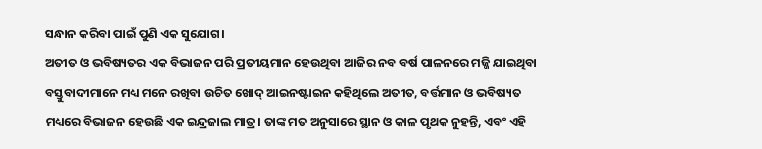ସନ୍ଧାନ କରିବା ପାଇଁ ପୁଣି ଏକ ସୁଯୋଗ।
ଅତୀତ ଓ ଭବିଷ୍ୟତର ଏକ ବିଭାଜନ ପରି ପ୍ରତୀୟମାନ ହେଉଥିବା ଆଜିର ନବ ବର୍ଷ ପାଳନରେ ମଜ୍ଜି ଯାଇଥିବା ବସ୍ତୁବାଦୀମାନେ ମଧ୍ୟ ମନେ ରଖିବା ଉଚିତ ଖୋଦ୍ ଆଇନଷ୍ଟାଇନ କହିଥିଲେ ଅତୀତ, ବର୍ତ୍ତମାନ ଓ ଭବିଷ୍ୟତ ମଧ୍ୟରେ ବିଭାଜନ ହେଉଛି ଏକ ଇନ୍ଦ୍ରଜାଲ ମାତ୍ର। ତାଙ୍କ ମତ ଅନୁସାରେ ସ୍ଥାନ ଓ କାଳ ପୃଥକ ନୁହନ୍ତି, ଏବଂ ଏହି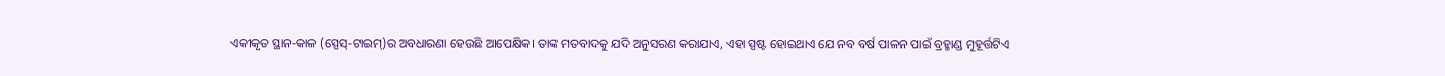ଏକୀକୃତ ସ୍ଥାନ-କାଳ (ସ୍ପେସ୍-ଟାଇମ୍)ର ଅବଧାରଣା ହେଉଛି ଆପେକ୍ଷିକ। ତାଙ୍କ ମତବାଦକୁ ଯଦି ଅନୁସରଣ କରାଯାଏ, ଏହା ସ୍ପଷ୍ଟ ହୋଇଥାଏ ଯେ ନବ ବର୍ଷ ପାଳନ ପାଇଁ ବ୍ରହ୍ମାଣ୍ଡ ମୁହୂର୍ତ୍ତଟିଏ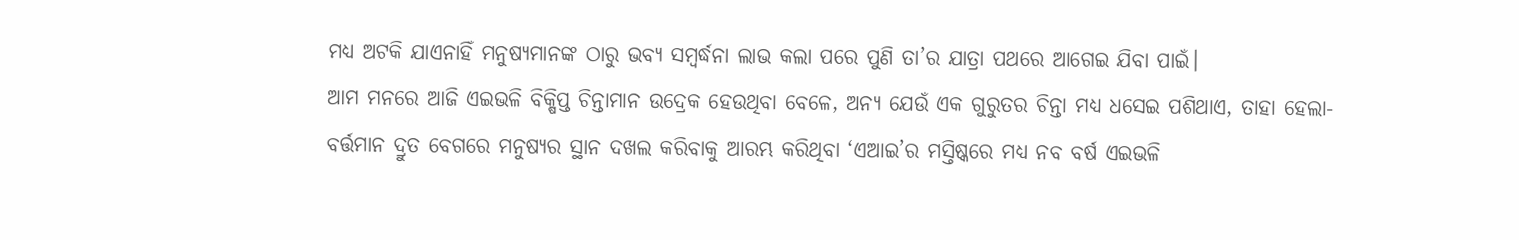ମଧ୍ୟ ଅଟକି ଯାଏନାହିଁ ମନୁଷ୍ୟମାନଙ୍କ ଠାରୁ ଭବ୍ୟ ସମ୍ବର୍ଦ୍ଧନା ଲାଭ କଲା ପରେ ପୁଣି ତା’ର ଯାତ୍ରା ପଥରେ ଆଗେଇ ଯିବା ପାଇଁ।
ଆମ ମନରେ ଆଜି ଏଇଭଳି ବିକ୍ଷିପ୍ତ ଚିନ୍ତାମାନ ଉଦ୍ରେକ ହେଉଥିବା ବେଳେ, ଅନ୍ୟ ଯେଉଁ ଏକ ଗୁରୁତର ଚିନ୍ତା ମଧ୍ୟ ଧସେଇ ପଶିଥାଏ, ତାହା ହେଲା- ବର୍ତ୍ତମାନ ଦ୍ରୁତ ବେଗରେ ମନୁଷ୍ୟର ସ୍ଥାନ ଦଖଲ କରିବାକୁ ଆରମ୍ଭ କରିଥିବା ‘ଏଆଇ’ର ମସ୍ତିଷ୍କରେ ମଧ୍ୟ ନବ ବର୍ଷ ଏଇଭଳି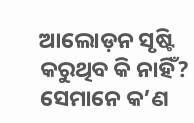ଆଲୋଡ଼ନ ସୃଷ୍ଟି କରୁଥିବ କି ନାହିଁ? ସେମାନେ କ’ଣ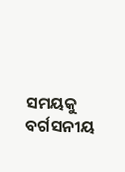ସମୟକୁ ବର୍ଗସନୀୟ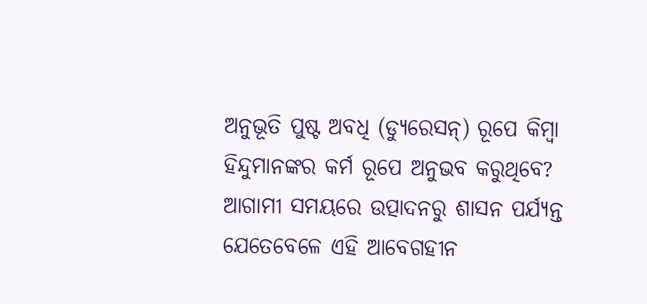ଅନୁଭୂତି ପୁଷ୍ଟ ଅବଧି (ଡ୍ୟୁରେସନ୍) ରୂପେ କିମ୍ବା ହିନ୍ଦୁମାନଙ୍କର କର୍ମ ରୂପେ ଅନୁଭବ କରୁଥିବେ? ଆଗାମୀ ସମୟରେ ଉତ୍ପାଦନରୁ ଶାସନ ପର୍ଯ୍ୟନ୍ତ ଯେତେବେଳେ ଏହି ଆବେଗହୀନ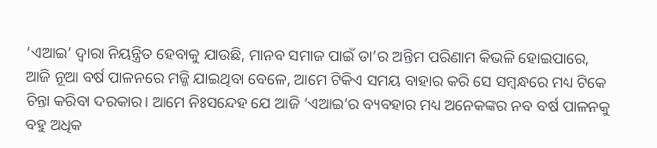‘ଏଆଇ’ ଦ୍ବାରା ନିୟନ୍ତ୍ରିତ ହେବାକୁ ଯାଉଛି, ମାନବ ସମାଜ ପାଇଁ ତା’ର ଅନ୍ତିମ ପରିଣାମ କିଭଳି ହୋଇପାରେ, ଆଜି ନୂଆ ବର୍ଷ ପାଳନରେ ମଜ୍ଜି ଯାଇଥିବା ବେଳେ, ଆମେ ଟିକିଏ ସମୟ ବାହାର କରି ସେ ସମ୍ବନ୍ଧରେ ମଧ୍ୟ ଟିକେ ଚିନ୍ତା କରିବା ଦରକାର। ଆମେ ନିଃସନ୍ଦେହ ଯେ ଆଜି ‘ଏଆଇ’ର ବ୍ୟବହାର ମଧ୍ୟ ଅନେକଙ୍କର ନବ ବର୍ଷ ପାଳନକୁ ବହୁ ଅଧିକ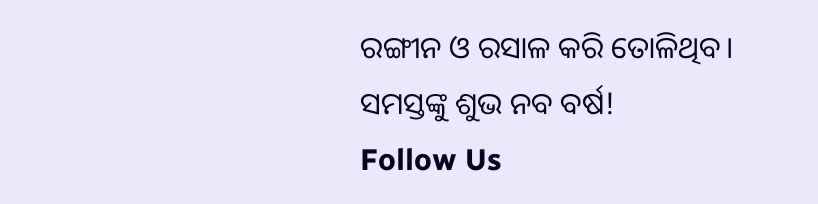ରଙ୍ଗୀନ ଓ ରସାଳ କରି ତୋଳିଥିବ।
ସମସ୍ତଙ୍କୁ ଶୁଭ ନବ ବର୍ଷ!
Follow Us